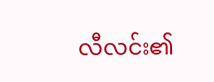လီလင်း၏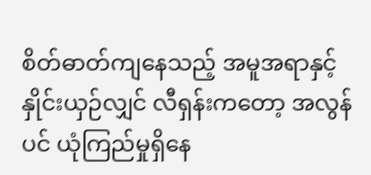စိတ်ဓာတ်ကျနေသည့် အမူအရာနှင့် နှိုင်းယှဉ်လျှင် လီရှန်းကတော့ အလွန်ပင် ယုံကြည်မှုရှိနေ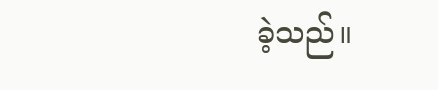ခဲ့သည်။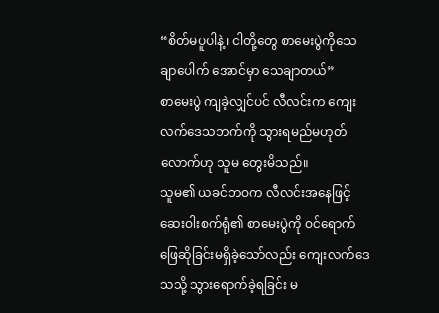“စိတ်မပူပါနဲ့၊ ငါတို့တွေ စာမေးပွဲကိုသေချာပေါက် အောင်မှာ သေချာတယ်”
စာမေးပွဲ ကျခဲ့လျှင်ပင် လီလင်းက ကျေးလက်ဒေသဘက်ကို သွားရမည်မဟုတ်လောက်ဟု သူမ တွေးမိသည်။
သူမ၏ ယခင်ဘဝက လီလင်းအနေဖြင့် ဆေးဝါးစက်ရုံ၏ စာမေးပွဲကို ဝင်ရောက်ဖြေဆိုခြင်းမရှိခဲ့သော်လည်း ကျေးလက်ဒေသသို့ သွားရောက်ခဲ့ရခြင်း မ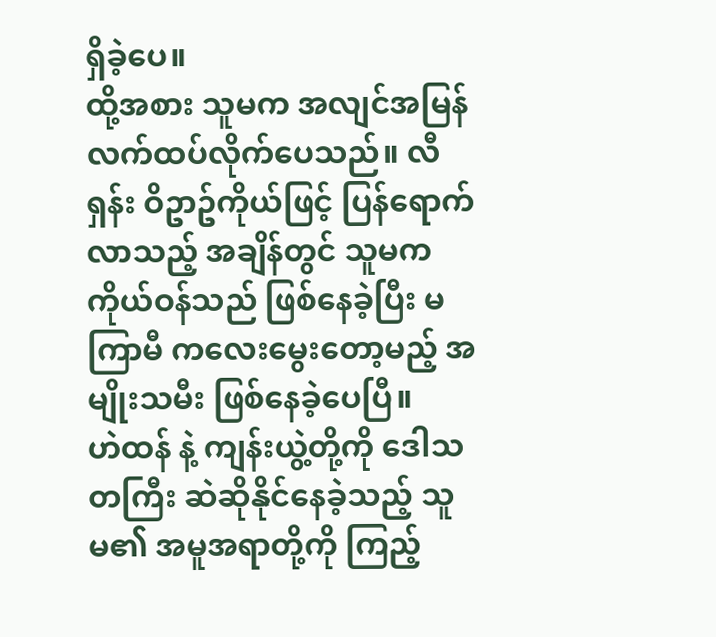ရှိခဲ့ပေ။
ထို့အစား သူမက အလျင်အမြန် လက်ထပ်လိုက်ပေသည်။ လီရှန်း ဝိဥာဥ်ကိုယ်ဖြင့် ပြန်ရောက်လာသည့် အချိန်တွင် သူမက ကိုယ်ဝန်သည် ဖြစ်နေခဲ့ပြီး မကြာမီ ကလေးမွေးတော့မည့် အမျိုးသမီး ဖြစ်နေခဲ့ပေပြီ။
ဟဲထန် နဲ့ ကျန်းယွဲ့တို့ကို ဒေါသတကြီး ဆဲဆိုနိုင်နေခဲ့သည့် သူမ၏ အမူအရာတို့ကို ကြည့်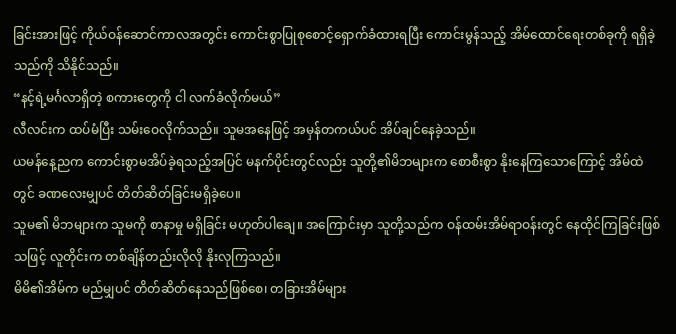ခြင်းအားဖြင့် ကိုယ်ဝန်ဆောင်ကာလအတွင်း ကောင်းစွာပြုစုစောင့်ရှောက်ခံထားရပြီး ကောင်းမွန်သည့် အိမ်ထောင်ရေးတစ်ခုကို ရရှိခဲ့သည်ကို သိနိုင်သည်။
“နင့်ရဲ့မင်္ဂလာရှိတဲ့ စကားတွေကို ငါ လက်ခံလိုက်မယ်”
လီလင်းက ထပ်မံပြီး သမ်းဝေလိုက်သည်။ သူမအနေဖြင့် အမှန်တကယ်ပင် အိပ်ချင်နေခဲ့သည်။
ယမန်နေ့ညက ကောင်းစွာမအိပ်ခဲ့ရသည့်အပြင် မနက်ပိုင်းတွင်လည်း သူတို့၏မိဘများက စောစီးစွာ နိုးနေကြသောကြောင့် အိမ်ထဲတွင် ခဏလေးမျှပင် တိတ်ဆိတ်ခြင်းမရှိခဲ့ပေ။
သူမ၏ မိဘများက သူမကို စာနာမှု မရှိခြင်း မဟုတ်ပါချေ။ အကြောင်းမှာ သူတို့သည်က ဝန်ထမ်းအိမ်ရာဝန်းတွင် နေထိုင်ကြခြင်းဖြစ်သဖြင့် လူတိုင်းက တစ်ချိန်တည်းလိုလို နိုးလုကြသည်။
မိမိ၏အိမ်က မည်မျှပင် တိတ်ဆိတ်နေသည်ဖြစ်စေ၊ တခြားအိမ်များ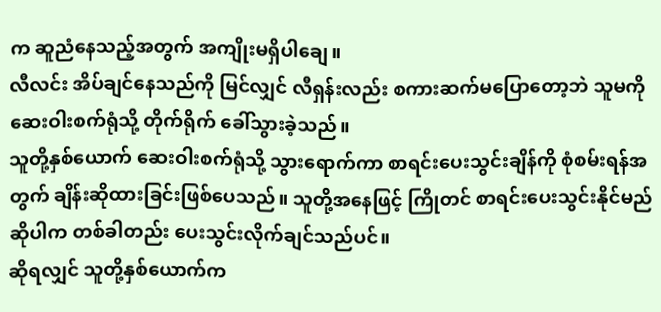က ဆူညံနေသည့်အတွက် အကျိုးမရှိပါချေ။
လီလင်း အိပ်ချင်နေသည်ကို မြင်လျှင် လီရှန်းလည်း စကားဆက်မပြောတော့ဘဲ သူမကို ဆေးဝါးစက်ရုံသို့ တိုက်ရိုက် ခေါ်သွားခဲ့သည်။
သူတို့နှစ်ယောက် ဆေးဝါးစက်ရုံသို့ သွားရောက်ကာ စာရင်းပေးသွင်းချိန်ကို စုံစမ်းရန်အတွက် ချိန်းဆိုထားခြင်းဖြစ်ပေသည်။ သူတို့အနေဖြင့် ကြိုတင် စာရင်းပေးသွင်းနိုင်မည်ဆိုပါက တစ်ခါတည်း ပေးသွင်းလိုက်ချင်သည်ပင်။
ဆိုရလျှင် သူတို့နှစ်ယောက်က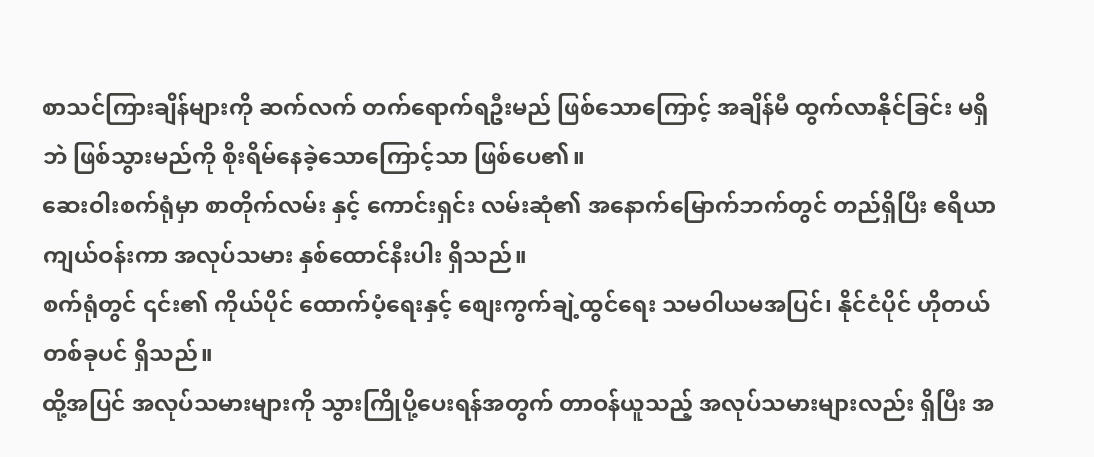စာသင်ကြားချိန်များကို ဆက်လက် တက်ရောက်ရဦးမည် ဖြစ်သောကြောင့် အချိန်မီ ထွက်လာနိုင်ခြင်း မရှိဘဲ ဖြစ်သွားမည်ကို စိုးရိမ်နေခဲ့သောကြောင့်သာ ဖြစ်ပေ၏။
ဆေးဝါးစက်ရုံမှာ စာတိုက်လမ်း နှင့် ကောင်းရှင်း လမ်းဆုံ၏ အနောက်မြောက်ဘက်တွင် တည်ရှိပြီး ဧရိယာကျယ်ဝန်းကာ အလုပ်သမား နှစ်ထောင်နီးပါး ရှိသည်။
စက်ရုံတွင် ၎င်း၏ ကိုယ်ပိုင် ထောက်ပံ့ရေးနှင့် စျေးကွက်ချဲ့ထွင်ရေး သမဝါယမအပြင်၊ နိုင်ငံပိုင် ဟိုတယ်တစ်ခုပင် ရှိသည်။
ထို့အပြင် အလုပ်သမားများကို သွားကြိုပို့ပေးရန်အတွက် တာဝန်ယူသည့် အလုပ်သမားများလည်း ရှိပြီး အ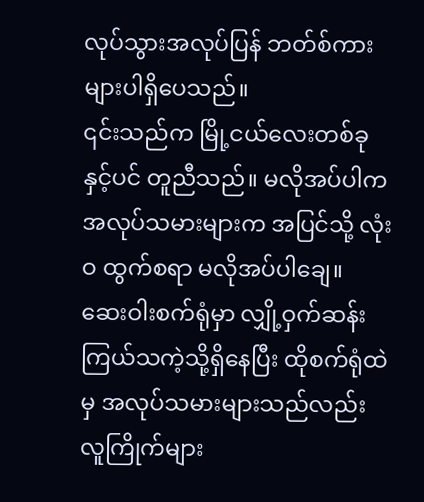လုပ်သွားအလုပ်ပြန် ဘတ်စ်ကားများပါရှိပေသည်။
၎င်းသည်က မြို့ငယ်လေးတစ်ခုနှင့်ပင် တူညီသည်။ မလိုအပ်ပါက အလုပ်သမားများက အပြင်သို့ လုံးဝ ထွက်စရာ မလိုအပ်ပါချေ။
ဆေးဝါးစက်ရုံမှာ လျှို့ဝှက်ဆန်းကြယ်သကဲ့သို့ရှိနေပြီး ထိုစက်ရုံထဲမှ အလုပ်သမားများသည်လည်း လူကြိုက်များ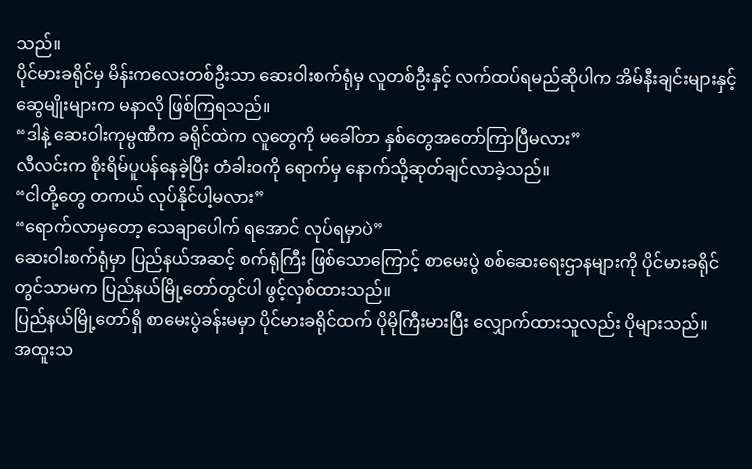သည်။
ပိုင်မားခရိုင်မှ မိန်းကလေးတစ်ဦးသာ ဆေးဝါးစက်ရုံမှ လူတစ်ဦးနှင့် လက်ထပ်ရမည်ဆိုပါက အိမ်နီးချင်းများနှင့် ဆွေမျိုးများက မနာလို ဖြစ်ကြရသည်။
“ဒါနဲ့ ဆေးဝါးကုမ္ပဏီက ခရိုင်ထဲက လူတွေကို မခေါ်တာ နှစ်တွေအတော်ကြာပြီမလား”
လီလင်းက စိုးရိမ်ပူပန်နေခဲ့ပြီး တံခါးဝကို ရောက်မှ နောက်သို့ဆုတ်ချင်လာခဲ့သည်။
“ငါတို့တွေ တကယ် လုပ်နိုင်ပါ့မလား”
“ရောက်လာမှတော့ သေချာပေါက် ရအောင် လုပ်ရမှာပဲ”
ဆေးဝါးစက်ရုံမှာ ပြည်နယ်အဆင့် စက်ရုံကြီး ဖြစ်သောကြောင့် စာမေးပွဲ စစ်ဆေးရေးဌာနများကို ပိုင်မားခရိုင်တွင်သာမက ပြည်နယ်မြို့တော်တွင်ပါ ဖွင့်လှစ်ထားသည်။
ပြည်နယ်မြို့တော်ရှိ စာမေးပွဲခန်းမမှာ ပိုင်မားခရိုင်ထက် ပိုမိုကြီးမားပြီး လျှောက်ထားသူလည်း ပိုများသည်။
အထူးသ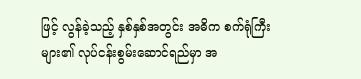ဖြင့် လွန်ခဲ့သည့် နှစ်နှစ်အတွင်း အဓိက စက်ရုံကြီးများ၏ လုပ်ငန်းစွမ်းဆောင်ရည်မှာ အ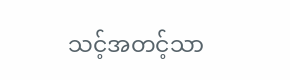သင့်အတင့်သာ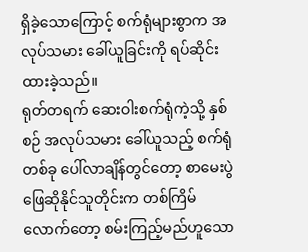ရှိခဲ့သောကြောင့် စက်ရုံများစွာက အလုပ်သမား ခေါ်ယူခြင်းကို ရပ်ဆိုင်းထားခဲ့သည်။
ရုတ်တရက် ဆေးဝါးစက်ရုံကဲ့သို့ နှစ်စဉ် အလုပ်သမား ခေါ်ယူသည့် စက်ရုံတစ်ခု ပေါ်လာချိန်တွင်တော့ စာမေးပွဲ ဖြေဆိုနိုင်သူတိုင်းက တစ်ကြိမ်လောက်တော့ စမ်းကြည့်မည်ဟူသော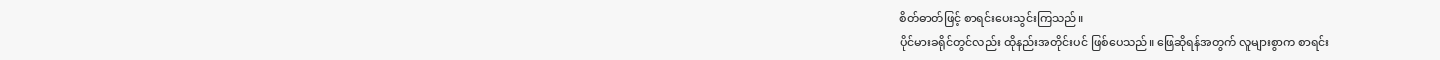စိတ်ဓာတ်ဖြင့် စာရင်းပေးသွင်းကြသည်။
ပိုင်မားခရိုင်တွင်လည်း ထိုနည်းအတိုင်းပင် ဖြစ်ပေသည်။ ဖြေဆိုရန်အတွက် လူများစွာက စာရင်း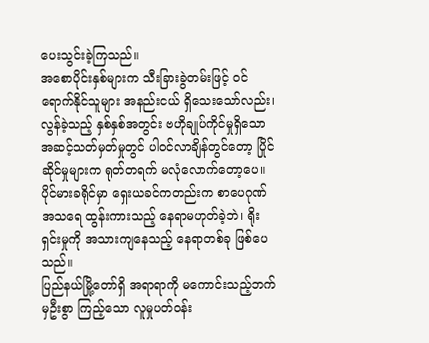ပေးသွင်းခဲ့ကြသည်။
အစောပိုင်းနှစ်များက သီးခြားခွဲတမ်းဖြင့် ဝင်ရောက်နိုင်သူများ အနည်းငယ် ရှိသေးသော်လည်း၊ လွန်ခဲ့သည့် နှစ်နှစ်အတွင်း ဗဟိုချုပ်ကိုင်မှုရှိသော အဆင့်သတ်မှတ်မှုတွင် ပါဝင်လာချိန်တွင်တော့ ပြိုင်ဆိုင်မှုများက ရုတ်တရက် မလုံလောက်တော့ပေ။
ပိုင်မားခရိုင်မှာ ရှေးယခင်ကတည်းက စာပေဂုဏ်အသရေ ထွန်းကားသည့် နေရာမဟုတ်ခဲ့ဘဲ၊ ရိုးရှင်းမှုကို အသားကျနေသည့် နေရာတစ်ခု ဖြစ်ပေသည်။
ပြည်နယ်မြို့တော်ရှိ အရာရာကို မကောင်းသည့်ဘက်မှဦးစွာ ကြည့်သော လူမှုပတ်ဝန်း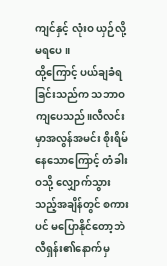ကျင်နှင့် လုံးဝ ယှဉ်လို့မရပေ။
ထို့ကြောင့် ပယ်ချခံရခြင်းသည်က သဘာဝကျပေသည်။လီလင်းမှာအလွန်အမင်း စိုးရိမ်နေသောကြောင့် တံခါးဝသို့ လျှောက်သွားသည့်အချိန်တွင် စကားပင် မပြောနိုင်တော့ဘဲ လီရှန်း၏နောက်မှ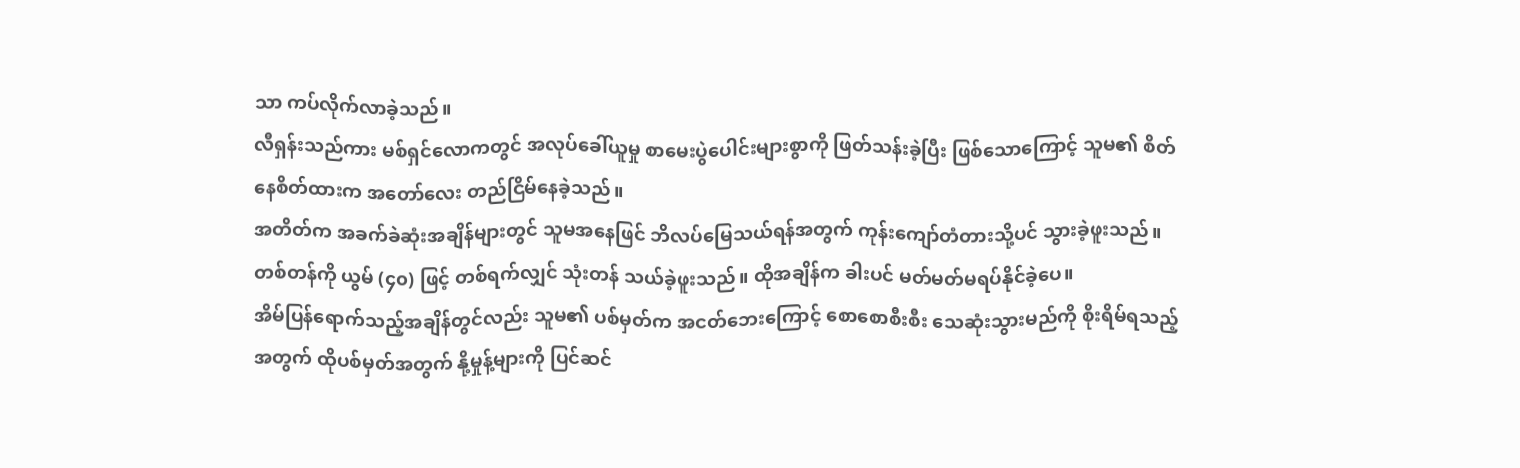သာ ကပ်လိုက်လာခဲ့သည်။
လီရှန်းသည်ကား မစ်ရှင်လောကတွင် အလုပ်ခေါ်ယူမှု စာမေးပွဲပေါင်းများစွာကို ဖြတ်သန်းခဲ့ပြီး ဖြစ်သောကြောင့် သူမ၏ စိတ်နေစိတ်ထားက အတော်လေး တည်ငြိမ်နေခဲ့သည်။
အတိတ်က အခက်ခဲဆုံးအချိန်များတွင် သူမအနေဖြင် ဘိလပ်မြေသယ်ရန်အတွက် ကုန်းကျော်တံတားသို့ပင် သွားခဲ့ဖူးသည်။
တစ်တန်ကို ယွမ် (၄၀) ဖြင့် တစ်ရက်လျှင် သုံးတန် သယ်ခဲ့ဖူးသည်။ ထိုအချိန်က ခါးပင် မတ်မတ်မရပ်နိုင်ခဲ့ပေ။
အိမ်ပြန်ရောက်သည့်အချိန်တွင်လည်း သူမ၏ ပစ်မှတ်က အငတ်ဘေးကြောင့် စောစောစီးစီး သေဆုံးသွားမည်ကို စိုးရိမ်ရသည့်အတွက် ထိုပစ်မှတ်အတွက် နို့မှုန့်များကို ပြင်ဆင်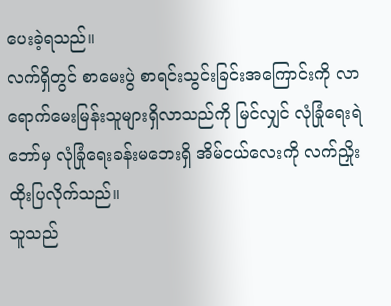ပေးခဲ့ရသည်။
လက်ရှိတွင် စာမေးပွဲ စာရင်းသွင်းခြင်းအကြောင်းကို လာရောက်မေးမြန်းသူများရှိလာသည်ကို မြင်လျှင် လုံခြုံရေးရဲဘော်မှ လုံခြုံရေးခန်းမဘေးရှိ အိမ်ငယ်လေးကို လက်ညှိုးထိုးပြလိုက်သည်။
သူသည်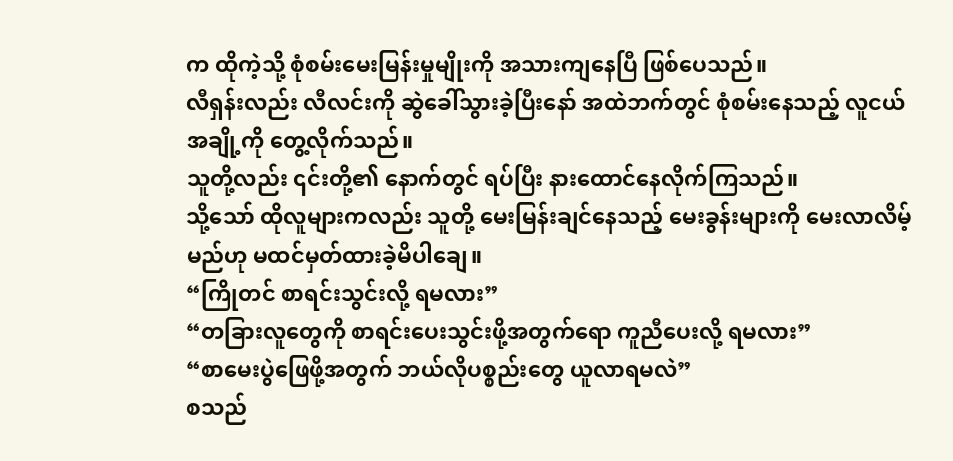က ထိုကဲ့သို့ စုံစမ်းမေးမြန်းမှုမျိုးကို အသားကျနေပြီ ဖြစ်ပေသည်။
လီရှန်းလည်း လီလင်းကို ဆွဲခေါ်သွားခဲ့ပြီးနော် အထဲဘက်တွင် စုံစမ်းနေသည့် လူငယ်အချို့ကို တွေ့လိုက်သည်။
သူတို့လည်း ၎င်းတို့၏ နောက်တွင် ရပ်ပြီး နားထောင်နေလိုက်ကြသည်။
သို့သော် ထိုလူများကလည်း သူတို့ မေးမြန်းချင်နေသည့် မေးခွန်းများကို မေးလာလိမ့်မည်ဟု မထင်မှတ်ထားခဲ့မိပါချေ။
“ကြိုတင် စာရင်းသွင်းလို့ ရမလား”
“တခြားလူတွေကို စာရင်းပေးသွင်းဖို့အတွက်ရော ကူညီပေးလို့ ရမလား”
“စာမေးပွဲဖြေဖို့အတွက် ဘယ်လိုပစ္စည်းတွေ ယူလာရမလဲ”
စသည်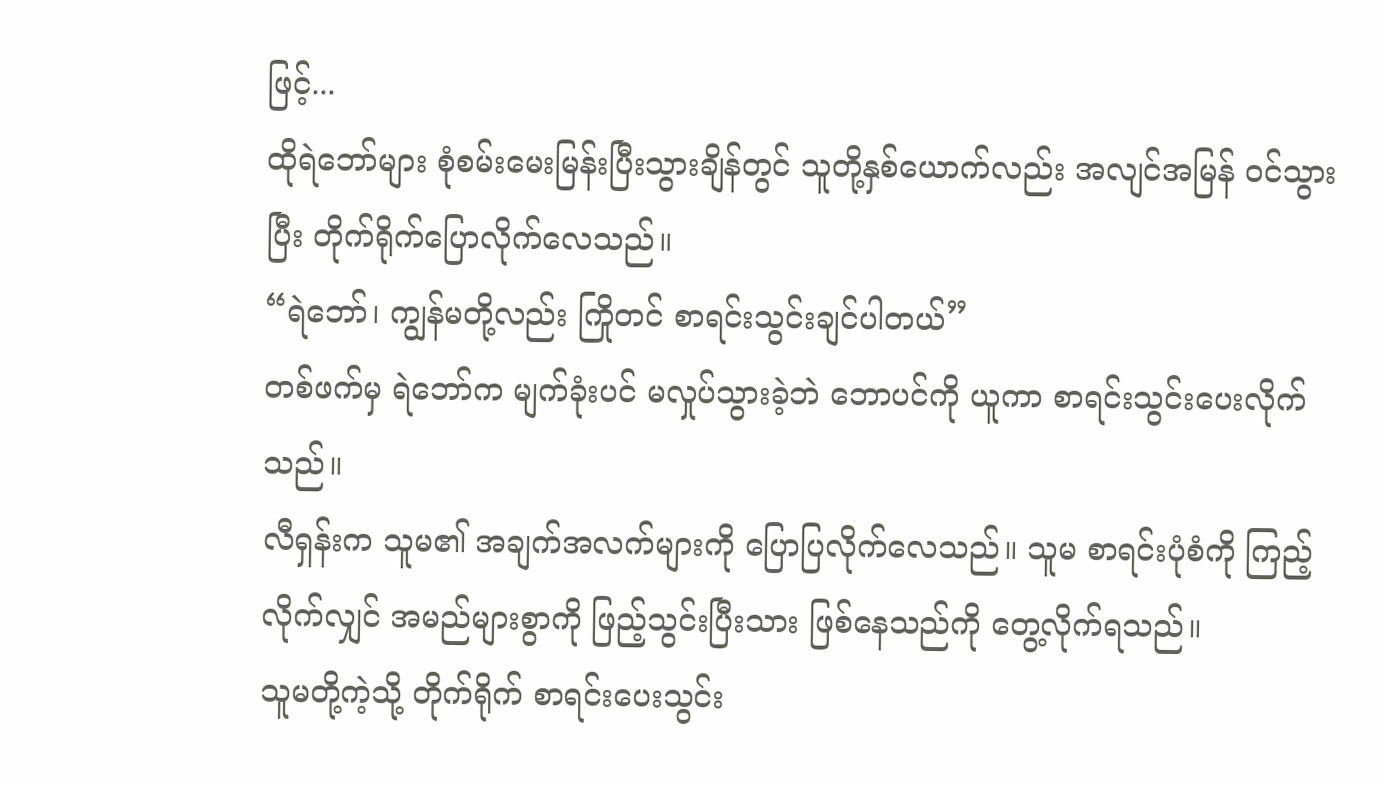ဖြင့်...
ထိုရဲဘော်များ စုံစမ်းမေးမြန်းပြီးသွားချိန်တွင် သူတို့နှစ်ယောက်လည်း အလျင်အမြန် ဝင်သွားပြီး တိုက်ရိုက်ပြောလိုက်လေသည်။
“ရဲဘော်၊ ကျွန်မတို့လည်း ကြိုတင် စာရင်းသွင်းချင်ပါတယ်”
တစ်ဖက်မှ ရဲဘော်က မျက်ခုံးပင် မလှုပ်သွားခဲ့ဘဲ ဘောပင်ကို ယူကာ စာရင်းသွင်းပေးလိုက်သည်။
လီရှန်းက သူမ၏ အချက်အလက်များကို ပြောပြလိုက်လေသည်။ သူမ စာရင်းပုံစံကို ကြည့်လိုက်လျှင် အမည်များစွာကို ဖြည့်သွင်းပြီးသား ဖြစ်နေသည်ကို တွေ့လိုက်ရသည်။
သူမတို့ကဲ့သို့ တိုက်ရိုက် စာရင်းပေးသွင်း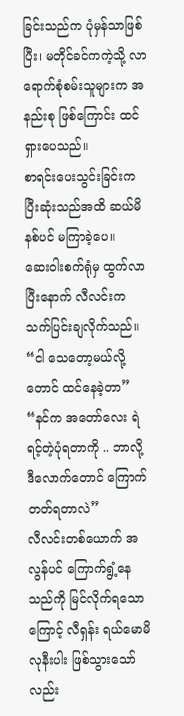ခြင်းသည်က ပုံမှန်သာဖြစ်ပြီး၊ မတိုင်ခင်ကကဲ့သို့ လာရောက်စုံစမ်းသူများက အနည်းစု ဖြစ်ကြောင်း ထင်ရှားပေသည်။
စာရင်းပေးသွင်းခြင်းက ပြီးဆုံးသည်အထိ ဆယ်မိနစ်ပင် မကြာခဲ့ပေ။
ဆေးဝါးစက်ရုံမှ ထွက်လာပြီးနောက် လီလင်းက သက်ပြင်းချလိုက်သည်။
“ငါ သေတော့မယ်လို့တောင် ထင်နေခဲ့တာ”
“နင်က အတော်လေး ရဲရင့်တဲ့ပုံရတာကို .. ဘာလို့ ဒီလောက်တောင် ကြောက်တတ်ရတာလဲ”
လီလင်းတစ်ယောက် အလွန်ပင် ကြောက်ရွံ့နေသည်ကို မြင်လိုက်ရသောကြောင့် လီရှန်း ရယ်မောမိလုနီးပါး ဖြစ်သွားသော်လည်း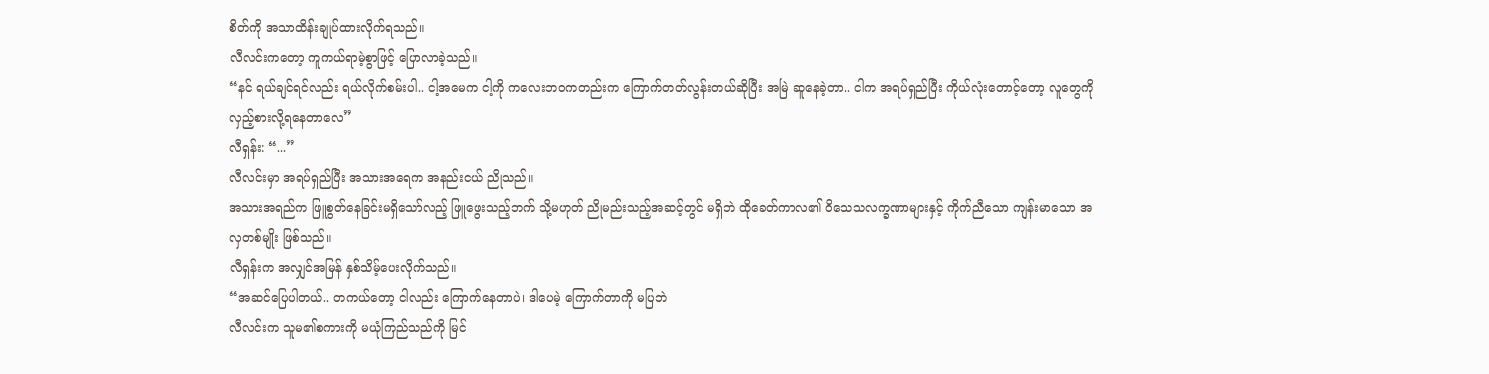စိတ်ကို အသာထိန်းချုပ်ထားလိုက်ရသည်။
လီလင်းကတော့ ကူကယ်ရာမဲ့စွာဖြင့် ပြောလာခဲ့သည်။
“နင် ရယ်ချင်ရင်လည်း ရယ်လိုက်စမ်းပါ.. ငါ့အမေက ငါ့ကို ကလေးဘဝကတည်းက ကြောက်တတ်လွန်းတယ်ဆိုပြီး အမြဲ ဆူနေခဲ့တာ.. ငါက အရပ်ရှည်ပြီး ကိုယ်လုံးတောင့်တော့ လူတွေကို လှည့်စားလို့ရနေတာလေ”
လီရှန်း: “...”
လီလင်းမှာ အရပ်ရှည်ပြီး အသားအရေက အနည်းငယ် ညိုသည်။
အသားအရည်က ဖြူစွတ်နေခြင်းမရှိသော်လည့် ဖြူဖွေးသည့်ဘက် သို့မဟုတ် ညိုမည်းသည့်အဆင့်တွင် မရှိဘဲ ထိုခေတ်ကာလ၏ ဝိသေသလက္ခဏာများနှင့် ကိုက်ညီသော ကျန်းမာသော အလှတစ်မျိုး ဖြစ်သည်။
လီရှန်းက အလျှင်အမြန် နှစ်သိမ့်ပေးလိုက်သည်။
“အဆင်ပြေပါတယ်.. တကယ်တော့ ငါလည်း ကြောက်နေတာပဲ၊ ဒါပေမဲ့ ကြောက်တာကို မပြဘဲ
လီလင်းက သူမ၏စကားကို မယုံကြည်သည်ကို မြင်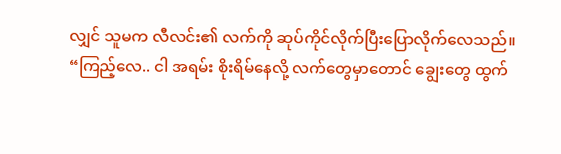လျှင် သူမက လီလင်း၏ လက်ကို ဆုပ်ကိုင်လိုက်ပြီးပြောလိုက်လေသည်။
“ကြည့်လေ.. ငါ အရမ်း စိုးရိမ်နေလို့ လက်တွေမှာတောင် ချွေးတွေ ထွက်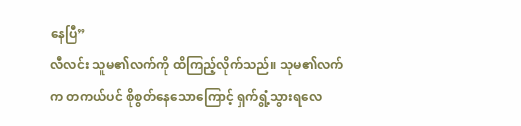နေပြီ”
လီလင်း သူမ၏လက်ကို ထိကြည့်လိုက်သည်။ သုမ၏လက်က တကယ်ပင် စိုစွတ်နေသောကြောင့် ရှက်ရွံ့သွားရလေ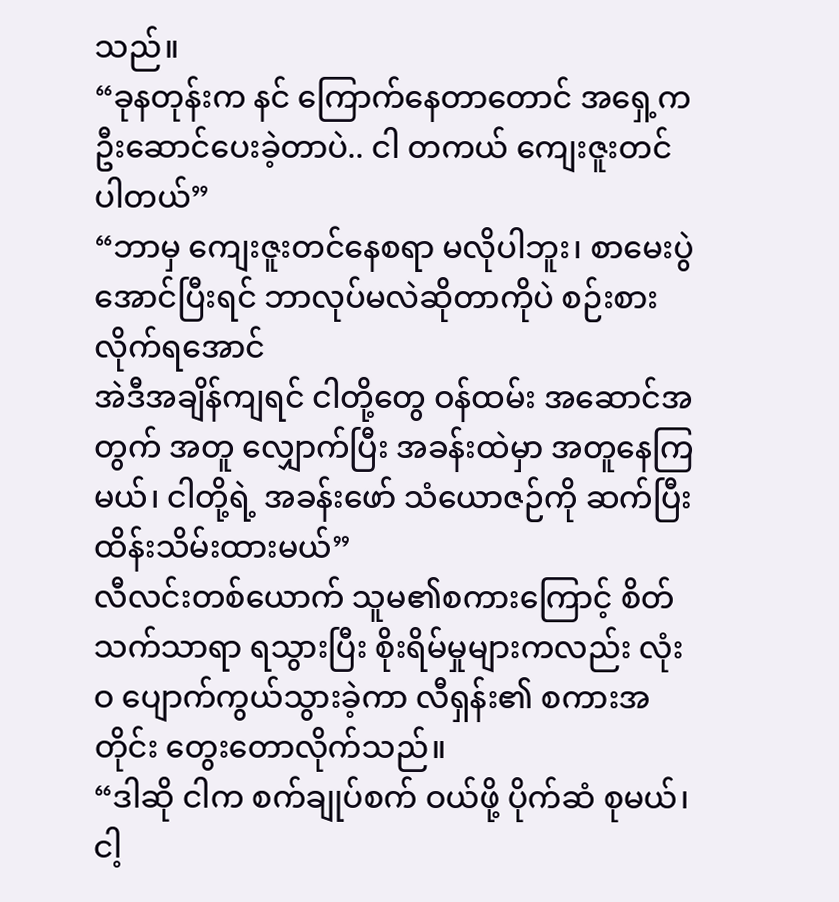သည်။
“ခုနတုန်းက နင် ကြောက်နေတာတောင် အရှေ့ကဦးဆောင်ပေးခဲ့တာပဲ.. ငါ တကယ် ကျေးဇူးတင်ပါတယ်”
“ဘာမှ ကျေးဇူးတင်နေစရာ မလိုပါဘူး၊ စာမေးပွဲ အောင်ပြီးရင် ဘာလုပ်မလဲဆိုတာကိုပဲ စဉ်းစားလိုက်ရအောင်
အဲဒီအချိန်ကျရင် ငါတို့တွေ ဝန်ထမ်း အဆောင်အတွက် အတူ လျှောက်ပြီး အခန်းထဲမှာ အတူနေကြမယ်၊ ငါတို့ရဲ့ အခန်းဖော် သံယောဇဉ်ကို ဆက်ပြီး ထိန်းသိမ်းထားမယ်”
လီလင်းတစ်ယောက် သူမ၏စကားကြောင့် စိတ်သက်သာရာ ရသွားပြီး စိုးရိမ်မှုများကလည်း လုံးဝ ပျောက်ကွယ်သွားခဲ့ကာ လီရှန်း၏ စကားအတိုင်း တွေးတောလိုက်သည်။
“ဒါဆို ငါက စက်ချုပ်စက် ဝယ်ဖို့ ပိုက်ဆံ စုမယ်၊ ငါ့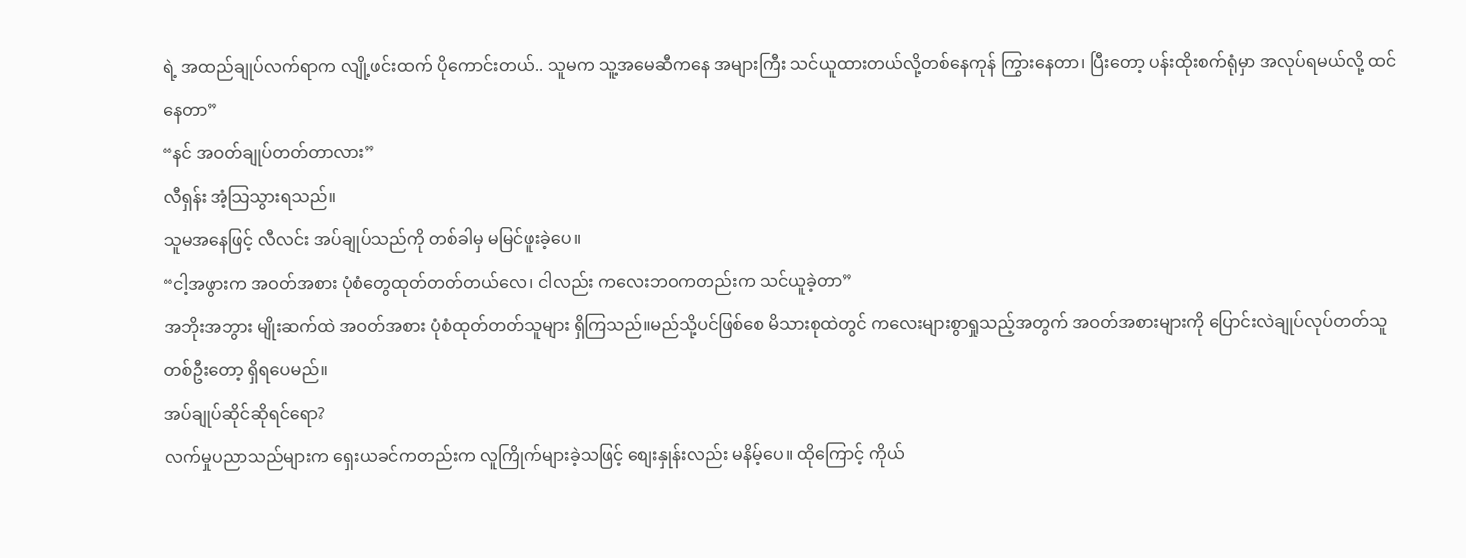ရဲ့ အထည်ချုပ်လက်ရာက လျို့ဖင်းထက် ပိုကောင်းတယ်.. သူမက သူ့အမေဆီကနေ အများကြီး သင်ယူထားတယ်လို့တစ်နေကုန် ကြွားနေတာ၊ ပြီးတော့ ပန်းထိုးစက်ရုံမှာ အလုပ်ရမယ်လို့ ထင်နေတာ”
“နင် အဝတ်ချုပ်တတ်တာလား”
လီရှန်း အံ့သြသွားရသည်။
သူမအနေဖြင့် လီလင်း အပ်ချုပ်သည်ကို တစ်ခါမှ မမြင်ဖူးခဲ့ပေ။
“ငါ့အဖွားက အဝတ်အစား ပုံစံတွေထုတ်တတ်တယ်လေ၊ ငါလည်း ကလေးဘဝကတည်းက သင်ယူခဲ့တာ”
အဘိုးအဘွား မျိုးဆက်ထဲ အဝတ်အစား ပုံစံထုတ်တတ်သူများ ရှိကြသည်။မည်သို့ပင်ဖြစ်စေ မိသားစုထဲတွင် ကလေးများစွာရှုသည့်အတွက် အဝတ်အစားများကို ပြောင်းလဲချုပ်လုပ်တတ်သူ တစ်ဦးတော့ ရှိရပေမည်။
အပ်ချုပ်ဆိုင်ဆိုရင်ရော?
လက်မှုပညာသည်များက ရှေးယခင်ကတည်းက လူကြိုက်များခဲ့သဖြင့် စျေးနှုန်းလည်း မနိမ့်ပေ။ ထိုကြောင့် ကိုယ်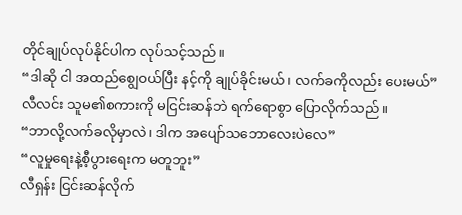တိုင်ချုပ်လုပ်နိုင်ပါက လုပ်သင့်သည်။
“ဒါဆို ငါ အထည်စျွေဝယ်ပြီး နင့်ကို ချုပ်ခိုင်းမယ်၊ လက်ခကိုလည်း ပေးမယ်”
လီလင်း သူမ၏စကားကို မငြင်းဆန်ဘဲ ရက်ရောစွာ ပြောလိုက်သည်။
“ဘာလို့လက်ခလိုမှာလဲ၊ ဒါက အပျော်သဘောလေးပဲလေ”
“လူမှုရေးနဲ့စီ့ပွားရေးက မတူဘူး”
လီရှန်း ငြင်းဆန်လိုက်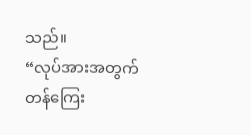သည်။
“လုပ်အားအတွက် တန်ကြေး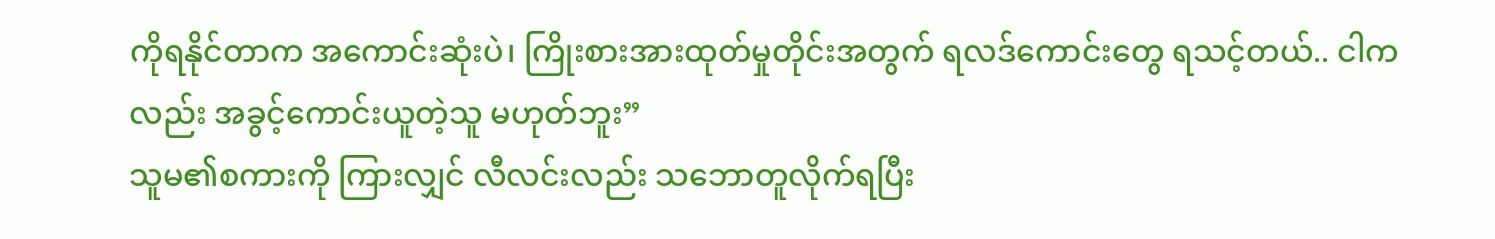ကိုရနိုင်တာက အကောင်းဆုံးပဲ၊ ကြိုးစားအားထုတ်မှုတိုင်းအတွက် ရလဒ်ကောင်းတွေ ရသင့်တယ်.. ငါကလည်း အခွင့်ကောင်းယူတဲ့သူ မဟုတ်ဘူး”
သူမ၏စကားကို ကြားလျှင် လီလင်းလည်း သဘောတူလိုက်ရပြီး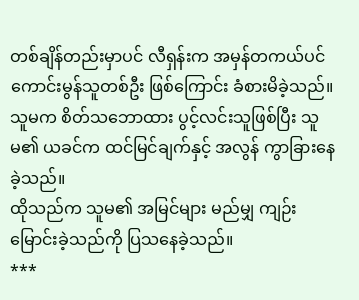တစ်ချိန်တည်းမှာပင် လီရှန်းက အမှန်တကယ်ပင် ကောင်းမွန်သူတစ်ဦး ဖြစ်ကြောင်း ခံစားမိခဲ့သည်။
သူမက စိတ်သဘောထား ပွင့်လင်းသူဖြစ်ပြီး သူမ၏ ယခင်က ထင်မြင်ချက်နှင့် အလွန် ကွာခြားနေခဲ့သည်။
ထိုသည်က သူမ၏ အမြင်များ မည်မျှ ကျဉ်းမြောင်းခဲ့သည်ကို ပြသနေခဲ့သည်။
***